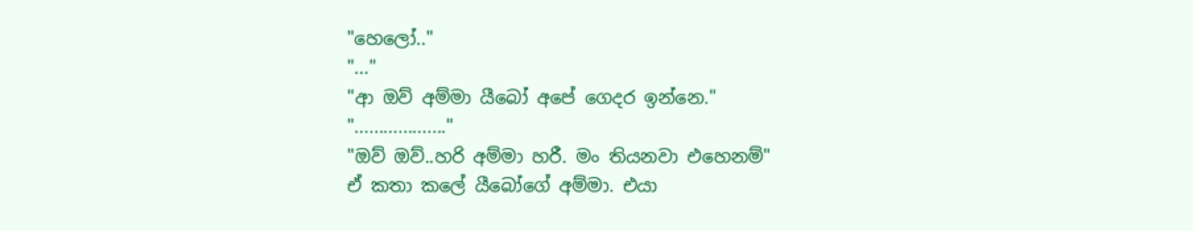"හෙලෝ.."
"..."
"ආ ඔව් අම්මා යීබෝ අපේ ගෙදර ඉන්නෙ."
"..................."
"ඔව් ඔව්..හරි අම්මා හරී. මං තියනවා එහෙනම්"
ඒ කතා කලේ යීබෝගේ අම්මා. එයා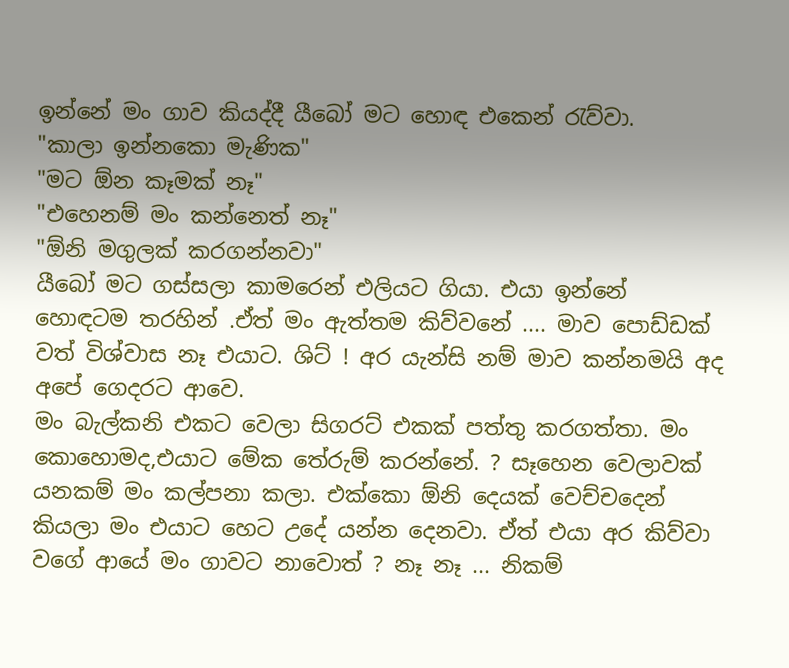ඉන්නේ මං ගාව කියද්දී යීබෝ මට හොඳ එකෙන් රැව්වා.
"කාලා ඉන්නකො මැණික"
"මට ඕන කෑමක් නෑ"
"එහෙනම් මං කන්නෙත් නෑ"
"ඕනි මගුලක් කරගන්නවා"
යීබෝ මට ගස්සලා කාමරෙන් එලියට ගියා. එයා ඉන්නේ හොඳටම තරහින් .ඒත් මං ඇත්තම කිව්වනේ .... මාව පොඩ්ඩක් වත් විශ්වාස නෑ එයාට. ශිට් ! අර යැන්සි නම් මාව කන්නමයි අද අපේ ගෙදරට ආවෙ.
මං බැල්කනි එකට වෙලා සිගරට් එකක් පත්තු කරගත්තා. මං කොහොමද,එයාට මේක තේරුම් කරන්නේ. ? සෑහෙන වෙලාවක් යනකම් මං කල්පනා කලා. එක්කො ඕනි දෙයක් වෙච්චදෙන් කියලා මං එයාට හෙට උදේ යන්න දෙනවා. ඒත් එයා අර කිව්වා වගේ ආයේ මං ගාවට නාවොත් ? නෑ නෑ ... නිකම්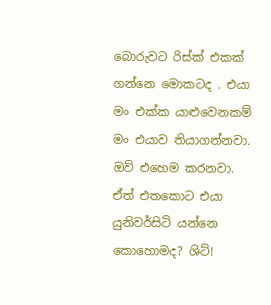බොරුවට රිස්ක් එකක් ගන්නෙ මොකටද . එයා මං එක්ක යාළුවෙනකම් මං එයාව තියාගන්නවා. ඔව් එහෙම කරනවා. ඒත් එතකොට එයා යුනිවර්සිටි යන්නෙ කොහොමද? ශිට්!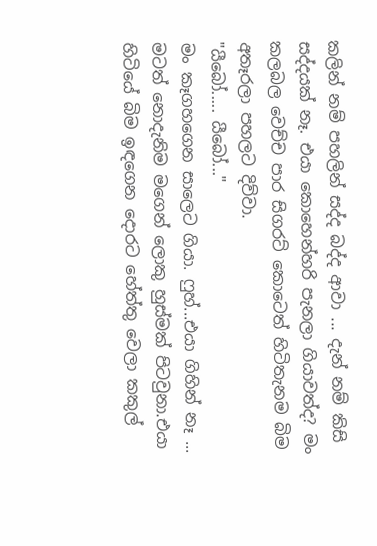කලින් නම් පහලින් සද්ද බද්ද ආවා ... දැන් නම් කිසි සද්දයක් නෑ. එයා කොහෙන්හරි පැනලා ගියාවත්ද? මං කලබල වෙච්ච පාර සිගරට් කොටෙත් හිටිතැනම බිම අතෑරලා පහලට දිව්වා.
"යීබෝ..... යීබෝ..."
මං කෑගහගෙන සාලෙට ගියා. ෆුහ්...එයා ගිහින් නෑ ... මටත් නොදැනිම මගෙන් ලොකු හුස්මක් පිටවුනා.එයා හිටියේ බිම ඉඳගෙන දොරට හේත්තු වෙලා කකුල්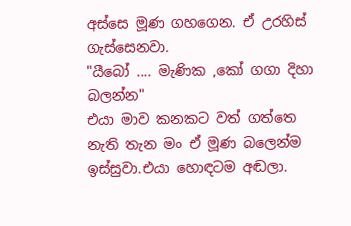අස්සෙ මූණ ගහගෙන. ඒ උරහිස් ගැස්සෙනවා.
"යීබෝ .... මැණික ,කෝ ගගා දිහා බලන්න"
එයා මාව කනකට වත් ගත්තෙ නැති තැන මං ඒ මූණ බලෙන්ම ඉස්සුවා.එයා හොඳටම අඬලා.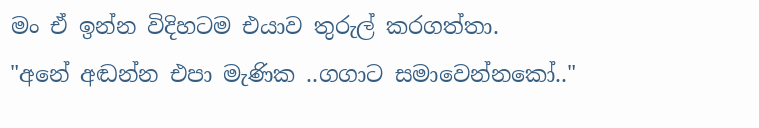මං ඒ ඉන්න විදිහටම එයාව තුරුල් කරගත්තා.
"අනේ අඬන්න එපා මැණික ..ගගාට සමාවෙන්නකෝ.."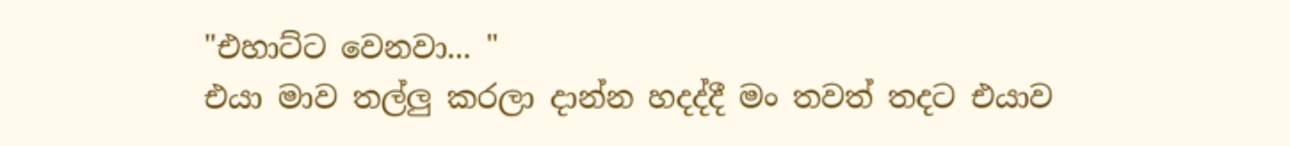"එහාට්ට වෙනවා... "
එයා මාව තල්ලු කරලා දාන්න හදද්දී මං තවත් තදට එයාව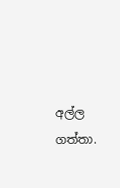අල්ල ගත්තා.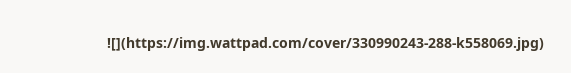![](https://img.wattpad.com/cover/330990243-288-k558069.jpg)